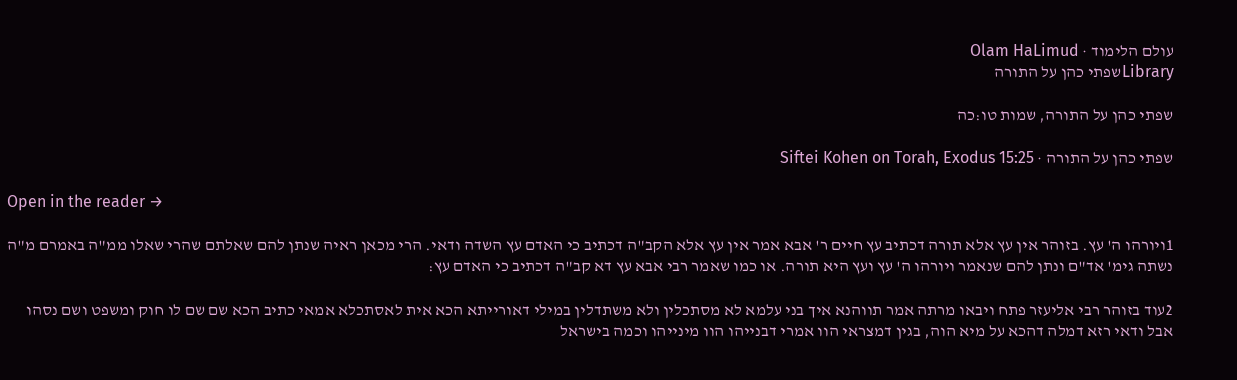עולם הלימוד · Olam HaLimud
Libraryשפתי כהן על התורה

שפתי כהן על התורה, שמות טו:כה

שפתי כהן על התורה · Siftei Kohen on Torah, Exodus 15:25

Open in the reader →

1ויורהו ה' עץ. בזוהר אין עץ אלא תורה דכתיב עץ חיים ר' אבא אמר אין עץ אלא הקב"ה דכתיב כי האדם עץ השדה ודאי. הרי מכאן ראיה שנתן להם שאלתם שהרי שאלו ממ"ה באמרם מ"ה נשתה גימ' אד"ם ונתן להם שנאמר ויורהו ה' עץ ועץ היא תורה. או כמו שאמר רבי אבא עץ דא קב"ה דכתיב כי האדם עץ:

2עוד בזוהר רבי אליעזר פתח ויבאו מרתה אמר תווהנא איך בני עלמא לא מסתכלין ולא משתדלין במילי דאורייתא הכא אית לאסתכלא אמאי כתיב הכא שם שם לו חוק ומשפט ושם נסהו אבל ודאי רזא דמלה דהכא על מיא הוה, בגין דמצראי הוו אמרי דבנייהו הוו מינייהו וכמה בישראל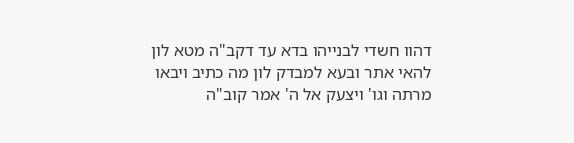דהוו חשדי לבנייהו בדא עד דקב"ה מטא לון להאי אתר ובעא למבדק לון מה כתיב ויבאו מרתה וגו' ויצעק אל ה' אמר קוב"ה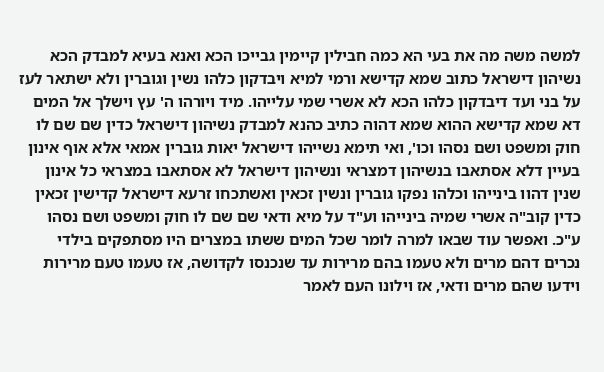למשה משה מה את בעי הא כמה חבילין קיימין גבייכו הכא ואנא בעיא למבדק הכא נשיהון דישראל כתוב שמא קדישא ורמי למיא ויבדקון כלהו נשין וגוברין ולא ישתאר לעז על בני ועד דיבדקון כלהו הכא לא אשרי שמי עלייהו. מיד ויורהו ה' עץ וישלך אל המים דא שמא קדישא ההוא שמא דהוה כתיב כהנא למבדק נשיהון דישראל כדין שם שם לו חוק ומשפט ושם נסהו וכו', ואי תימא נשייהו דישראל יאות גוברין אמאי אלא אוף אינון בעיין דלא אסתאבו בנשיהון דמצראי ונשיהון דישראל לא אסתאבו במצראי כל אינון שנין דהוו בינייהו וכלהו נפקו גוברין ונשין זכאין ואשתכחו זרעא דישראל קדישין זכאין כדין קוב"ה אשרי שמיה בינייהו וע"ד על מיא ודאי שם שם לו חוק ומשפט ושם נסהו ע"כ. ואפשר עוד שבאו למרה לומר שכל המים ששתו במצרים היו מסתפקים בילדי נכרים דהם מרים ולא טעמו בהם מרירות עד שנכנסו לקדושה, אז טעמו טעם מרירות וידעו שהם מרים ודאי, אז וילונו העם לאמר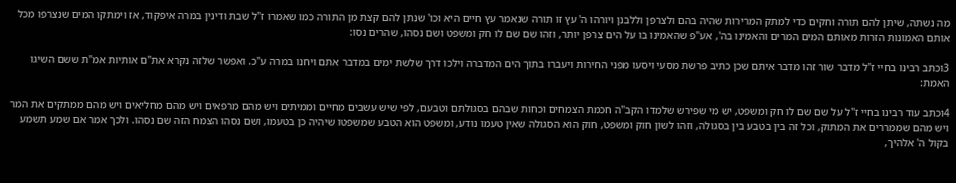מה נשתה, שיתן להם תורה וחקים כדי למתק המרירות שהיה בהם ולצרפן וללבנן ויורהו ה' עץ זו תורה שנאמר עץ חיים היא וכו' שנתן להם קצת מן התורה כמו שאמרו ז"ל שבת ודינין במרה איפקוד, אז וימתקו המים שנצרפו מכל אותם האמונות הזרות מאותם המים המרים והאמינו בה', אע"פ שהאמינו בו על הים צרפן יותר, וזהו שם שם לו חק ומשפט ושם נסהו, שהרים נסו:

3וכתב רבינו בחיי ז"ל מדבר שור זהו מדבר איתם שכן כתיב פרשת מסעי ויסעו מפני החירות ויעברו בתוך הים המדברה וילכו דרך שלשת ימים במדבר אתם ויחנו במרה ע"כ. ואפשר שלזה נקרא את"ם אותיות אמ"ת ששם השיגו האמת:

4וכתב עוד רבינו בחיי ז"ל על שם שם לו חק ומשפט, יש מי שפירש שלמדו הקב"ה חכמת הצמחים וכחות שבהם בסגולתם וטבעם, לפי שיש עשבים מחיים וממיתים ויש מהם מרפאים ויש מהם מחליאים ויש מהם ממתקים את המר ויש מהם שממררים את המתוק, וכל זה בין בטבע בין בסגולה, וזהו לשון חוק ומשפט, חוק הוא הסגולה שאין טעמו נודע, ומשפט הוא הטבע שמשפטו שיהיה כן בטעמו, ושם נסהו הצמח הזה שם נסהו. ולכך אמר אם שמע תשמע בקול ה' אלהיך,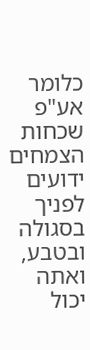כלומר אע"פ שכחות הצמחים ידועים לפניך בסגולה ובטבע, ואתה יכול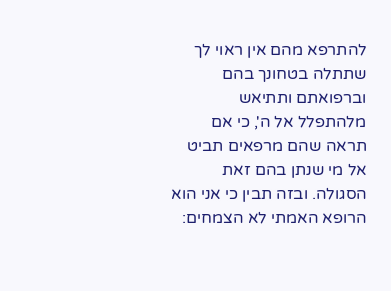להתרפא מהם אין ראוי לך שתתלה בטחונך בהם וברפואתם ותתיאש מלהתפלל אל ה', כי אם תראה שהם מרפאים תביט אל מי שנתן בהם זאת הסגולה. ובזה תבין כי אני הוא הרופא האמתי לא הצמחים: